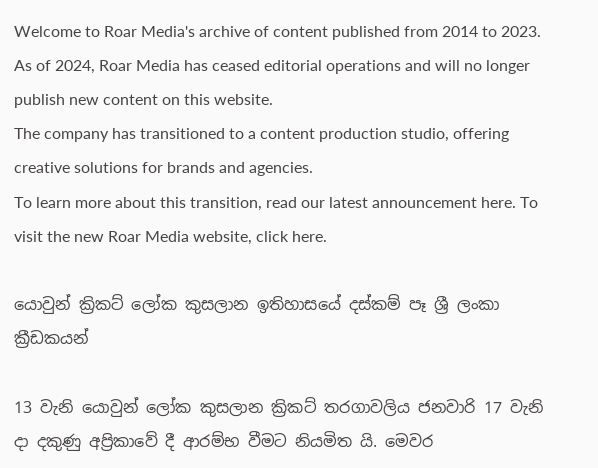Welcome to Roar Media's archive of content published from 2014 to 2023. As of 2024, Roar Media has ceased editorial operations and will no longer publish new content on this website.
The company has transitioned to a content production studio, offering creative solutions for brands and agencies.
To learn more about this transition, read our latest announcement here. To visit the new Roar Media website, click here.

යොවුන් ක්‍රිකට් ලෝක කුසලාන ඉතිහාසයේ දස්කම් පෑ ශ්‍රී ලංකා ක්‍රීඩකයන්

13 වැනි යොවුන් ලෝක කුසලාන ක්‍රිකට් තරගාවලිය ජනවාරි 17 වැනි දා දකුණු අප්‍රිකාවේ දී ආරම්භ වීමට නියමිත යි. මෙවර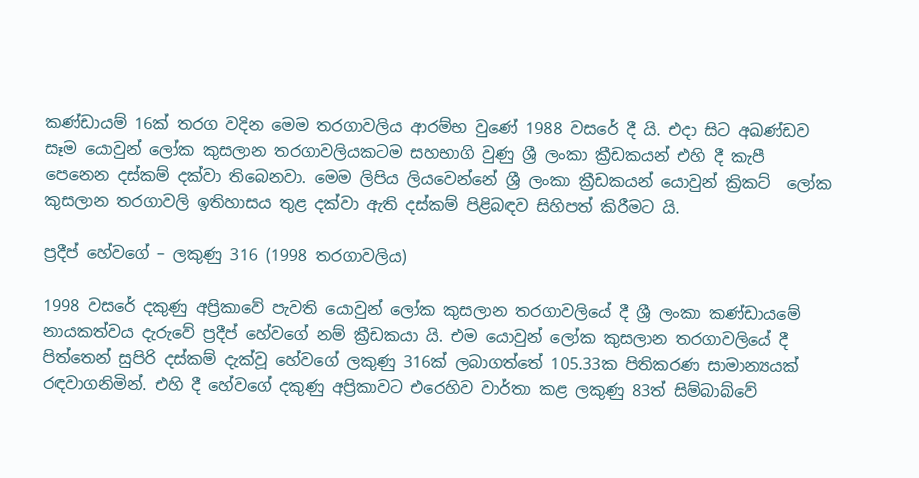කණ්ඩායම් 16ක් තරග වදින මෙම තරගාවලිය ආරම්භ වුණේ 1988 වසරේ දී යි. එදා සිට අඛණ්ඩව සෑම යොවුන් ලෝක කුසලාන තරගාවලියකටම සහභාගි වුණු ශ්‍රී ලංකා ක්‍රීඩකයන් එහි දී කැපී පෙනෙන දස්කම් දක්වා තිබෙනවා. මෙම ලිපිය ලියවෙන්නේ ශ්‍රී ලංකා ක්‍රීඩකයන් යොවුන් ක්‍රිකට්  ලෝක කුසලාන තරගාවලි ඉතිහාසය තුළ දක්වා ඇති දස්කම් පිළිබඳව සිහිපත් කිරීමට යි.

ප්‍රදීප් හේවගේ – ලකුණු 316 (1998 තරගාවලිය)

1998 වසරේ දකුණු අප්‍රිකාවේ පැවති යොවුන් ලෝක කුසලාන තරගාවලියේ දී ශ්‍රී ලංකා කණ්ඩායමේ නායකත්වය දැරුවේ ප්‍රදීප් හේවගේ නම් ක්‍රීඩකයා යි. එම යොවුන් ලෝක කුසලාන තරගාවලියේ දී පිත්තෙන් සුපිරි දස්කම් දැක්වූ හේවගේ ලකුණු 316ක් ලබාගත්තේ 105.33ක පිතිකරණ සාමාන්‍යයක් රඳවාගනිමින්. එහි දී හේවගේ දකුණු අප්‍රිකාවට එරෙහිව වාර්තා කළ ලකුණු 83ත් සිම්බාබ්වේ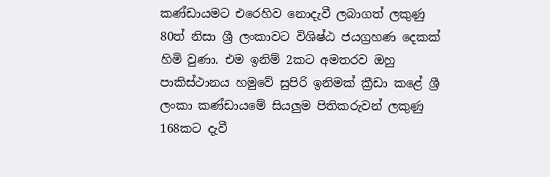කණ්ඩායමට එරෙහිව නොදැවී ලබාගත් ලකුණු 80ත් නිසා ශ්‍රී ලංකාවට විශිෂ්ඨ ජයග්‍රහණ දෙකක් හිමි වුණා. එම ඉනිම් 2කට අමතරව ඔහු පාකිස්ථානය හමුවේ සුපිරි ඉනිමක් ක්‍රීඩා කළේ ශ්‍රී ලංකා කණ්ඩායමේ සියලුම පිතිකරුවන් ලකුණු 168කට දැවී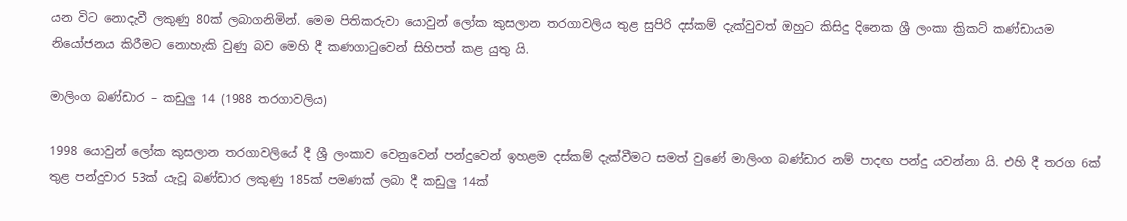යන විට නොදැවී ලකුණු 80ක් ලබාගනිමින්. මෙම පිතිකරුවා යොවුන් ලෝක කුසලාන තරගාවලිය තුළ සුපිරි දස්කම් දැක්වුවත් ඔහුට කිසිදු දිනෙක ශ්‍රී ලංකා ක්‍රිකට් කණ්ඩායම නියෝජනය කිරීමට නොහැකි වුණු බව මෙහි දී කණගාටුවෙන් සිහිපත් කළ යුතු යි.

මාලිංග බණ්ඩාර – කඩුලු 14 (1988 තරගාවලිය)

1998 යොවුන් ලෝක කුසලාන තරගාවලියේ දී ශ්‍රී ලංකාව වෙනුවෙන් පන්දුවෙන් ඉහළම දස්කම් දැක්වීමට සමත් වුණේ මාලිංග බණ්ඩාර නම් පාදඟ පන්දු යවන්නා යි. එහි දී තරග 6ක් තුළ පන්දුවාර 53ක් යැවූ බණ්ඩාර ලකුණු 185ක් පමණක් ලබා දී කඩුලු 14ක්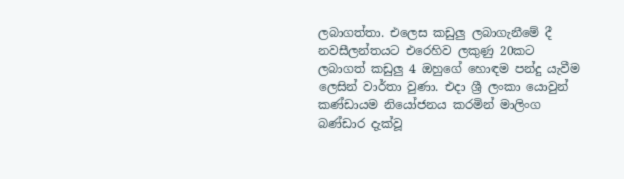ලබාගත්තා. එලෙස කඩුලු ලබාගැනීමේ දී නවසීලන්තයට එරෙහිව ලකුණු 20කට ලබාගත් කඩුලු 4 ඔහුගේ හොඳම පන්දු යැවීම ලෙසින් වාර්තා වුණා. එදා ශ්‍රී ලංකා යොවුන් කණ්ඩායම නියෝජනය කරමින් මාලිංග බණ්ඩාර දැක්වූ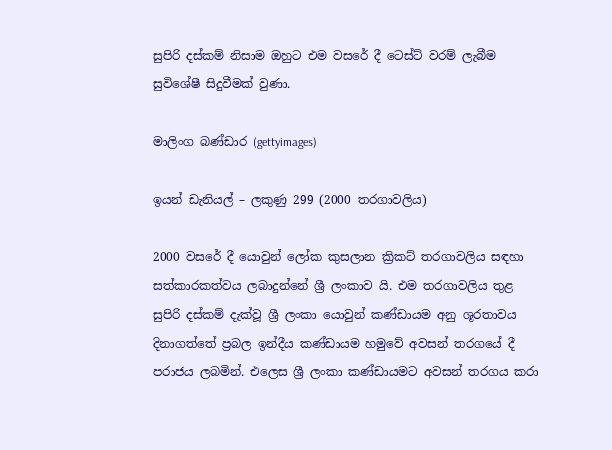සුපිරි දස්කම් නිසාම ඔහුට එම වසරේ දී ටෙස්ට් වරම් ලැබීම සුවිශේෂී සිදුවීමක් වුණා.

මාලිංග බණ්ඩාර (gettyimages)

ඉයන් ඩැනියල් – ලකුණු 299 (2000 තරගාවලිය)

2000 වසරේ දී යොවුන් ලෝක කුසලාන ක්‍රිකට් තරගාවලිය සඳහා සත්කාරකත්වය ලබාදුන්නේ ශ්‍රී ලංකාව යි. එම තරගාවලිය තුළ සුපිරි දස්කම් දැක්වූ ශ්‍රී ලංකා යොවුන් කණ්ඩායම අනු ශූරතාවය දිනාගත්තේ ප්‍රබල ඉන්දීය කණ්ඩායම හමුවේ අවසන් තරගයේ දී පරාජය ලබමින්. එලෙස ශ්‍රී ලංකා කණ්ඩායමට අවසන් තරගය කරා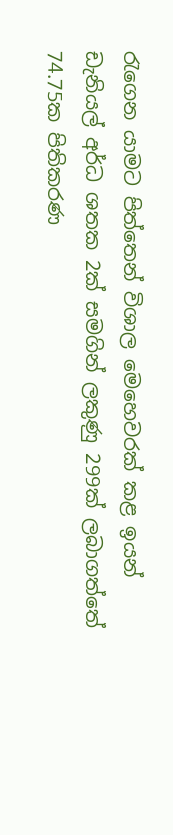රැගෙන යාමට පිත්තෙන් විශාල මෙහෙවරක් කළ ඉයන් ඩැනියල් අර්ධ ශතක 2ක් සමගින් ලකුණු 299ක් ලබාගත්තේ 74.75ක පිතිකරණ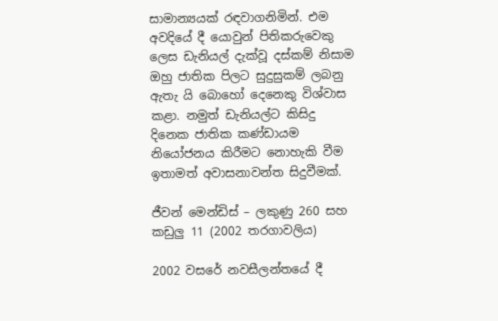සාමාන්‍යයක් රඳවාගනිමින්. එම අවදියේ දී යොවුන් පිතිකරුවෙකු ලෙස ඩැනියල් දැක්වූ දස්කම් නිසාම ඔහු ජාතික පිලට සුදුසුකම් ලබනු ඇතැ යි බොහෝ දෙනෙකු විශ්වාස කළා. නමුත් ඩැනියල්ට කිසිදු දිනෙක ජාතික කණ්ඩායම නියෝජනය කිරීමට නොහැකි වීම ඉතාමත් අවාසනාවන්ත සිදුවීමක්.

ජීවන් මෙන්ඩිස් – ලකුණු 260 සහ කඩුලු 11 (2002 තරගාවලිය)

2002 වසරේ නවසීලන්තයේ දී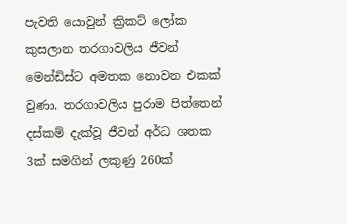පැවති යොවුන් ක්‍රිකට් ලෝක කුසලාන තරගාවලිය ජීවන් මෙන්ඩිස්ට අමතක නොවන එකක් වුණා. තරගාවලිය පුරාම පිත්තෙන් දස්කම් දැක්වූ ජීවන් අර්ධ ශතක 3ක් සමගින් ලකුණු 260ක්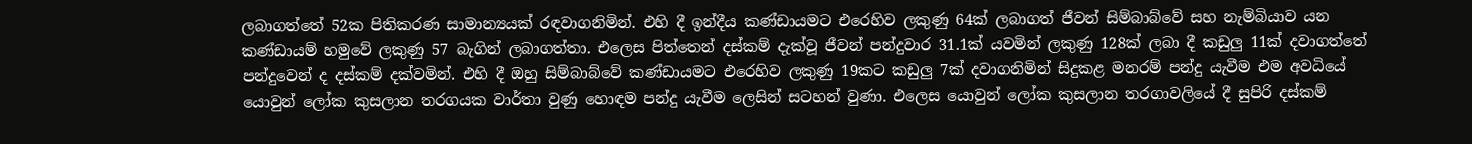ලබාගත්තේ 52ක පිතිකරණ සාමාන්‍යයක් රඳවාගනිමින්. එහි දී ඉන්දීය කණ්ඩායමට එරෙහිව ලකුණු 64ක් ලබාගත් ජීවන් සිම්බාබ්වේ සහ නැම්බියාව යන කණ්ඩායම් හමුවේ ලකුණු 57 බැගින් ලබාගත්තා. එලෙස පිත්තෙන් දස්කම් දැක්වූ ජීවන් පන්දුවාර 31.1ක් යවමින් ලකුණු 128ක් ලබා දී කඩුලු 11ක් දවාගත්තේ පන්දුවෙන් ද දස්කම් දක්වමින්. එහි දී ඔහු සිම්බාබ්වේ කණ්ඩායමට එරෙහිව ලකුණු 19කට කඩුලු 7ක් දවාගනිමින් සිදුකළ මනරම් පන්දු යැවීම එම අවධියේ යොවුන් ලෝක කුසලාන තරගයක වාර්තා වුණු හොඳම පන්දු යැවීම ලෙසින් සටහන් වුණා. එලෙස යොවුන් ලෝක කුසලාන තරගාවලියේ දී සුපිරි දස්කම්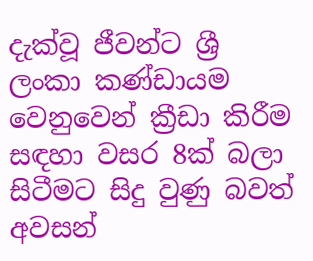දැක්වූ ජීවන්ට ශ්‍රී ලංකා කණ්ඩායම වෙනුවෙන් ක්‍රීඩා කිරීම සඳහා වසර 8ක් බලා සිටීමට සිදු වුණු බවත් අවසන්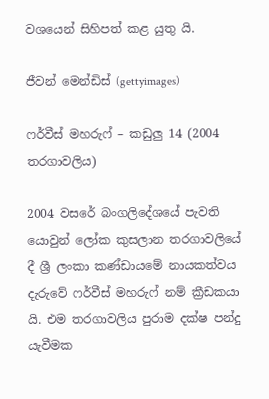වශයෙන් සිහිපත් කළ යුතු යි.

ජීවන් මෙන්ඩිස් (gettyimages)

ෆර්වීස් මහරුෆ් – කඩුලු 14 (2004 තරගාවලිය)

2004 වසරේ බංගලිදේශයේ පැවති යොවුන් ලෝක කුසලාන තරගාවලියේ දී ශ්‍රී ලංකා කණ්ඩායමේ නායකත්වය දැරුවේ ෆර්වීස් මහරුෆ් නම් ක්‍රීඩකයා යි. එම තරගාවලිය පුරාම දක්ෂ පන්දු යැවීමක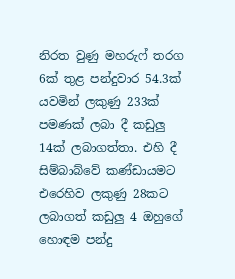නිරත වුණු මහරුෆ් තරග 6ක් තුළ පන්දුවාර 54.3ක් යවමින් ලකුණු 233ක් පමණක් ලබා දී කඩුලු 14ක් ලබාගත්තා. එහි දී සිම්බාබ්වේ කණ්ඩායමට එරෙහිව ලකුණු 28කට ලබාගත් කඩුලු 4 ඔහුගේ හොඳම පන්දු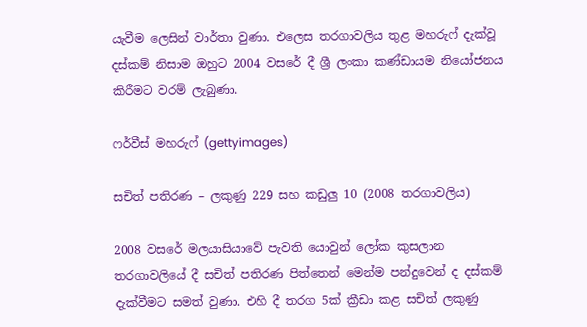යැවීම ලෙසින් වාර්තා වුණා. එලෙස තරගාවලිය තුළ මහරුෆ් දැක්වූ දස්කම් නිසාම ඔහුට 2004 වසරේ දී ශ්‍රී ලංකා කණ්ඩායම නියෝජනය කිරීමට වරම් ලැබුණා.

ෆර්වීස් මහරුෆ් (gettyimages)

සචිත් පතිරණ – ලකුණු 229 සහ කඩුලු 10 (2008 තරගාවලිය)

2008 වසරේ මලයාසියාවේ පැවති යොවුන් ලෝක කුසලාන තරගාවලියේ දී සචිත් පතිරණ පිත්තෙන් මෙන්ම පන්දුවෙන් ද දස්කම් දැක්වීමට සමත් වුණා. එහි දී තරග 5ක් ක්‍රීඩා කළ සචිත් ලකුණු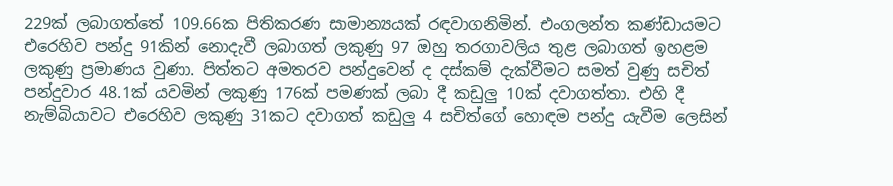229ක් ලබාගත්තේ 109.66ක පිතිකරණ සාමාන්‍යයක් රඳවාගනිමින්. එංගලන්ත කණ්ඩායමට එරෙහිව පන්දු 91කින් නොදැවී ලබාගත් ලකුණු 97 ඔහු තරගාවලිය තුළ ලබාගත් ඉහළම ලකුණු ප්‍රමාණය වුණා. පිත්තට අමතරව පන්දුවෙන් ද දස්කම් දැක්වීමට සමත් වුණු සචිත් පන්දුවාර 48.1ක් යවමින් ලකුණු 176ක් පමණක් ලබා දී කඩුලු 10ක් දවාගත්තා. එහි දී නැම්බියාවට එරෙහිව ලකුණු 31කට දවාගත් කඩුලු 4 සචිත්ගේ හොඳම පන්දු යැවීම ලෙසින්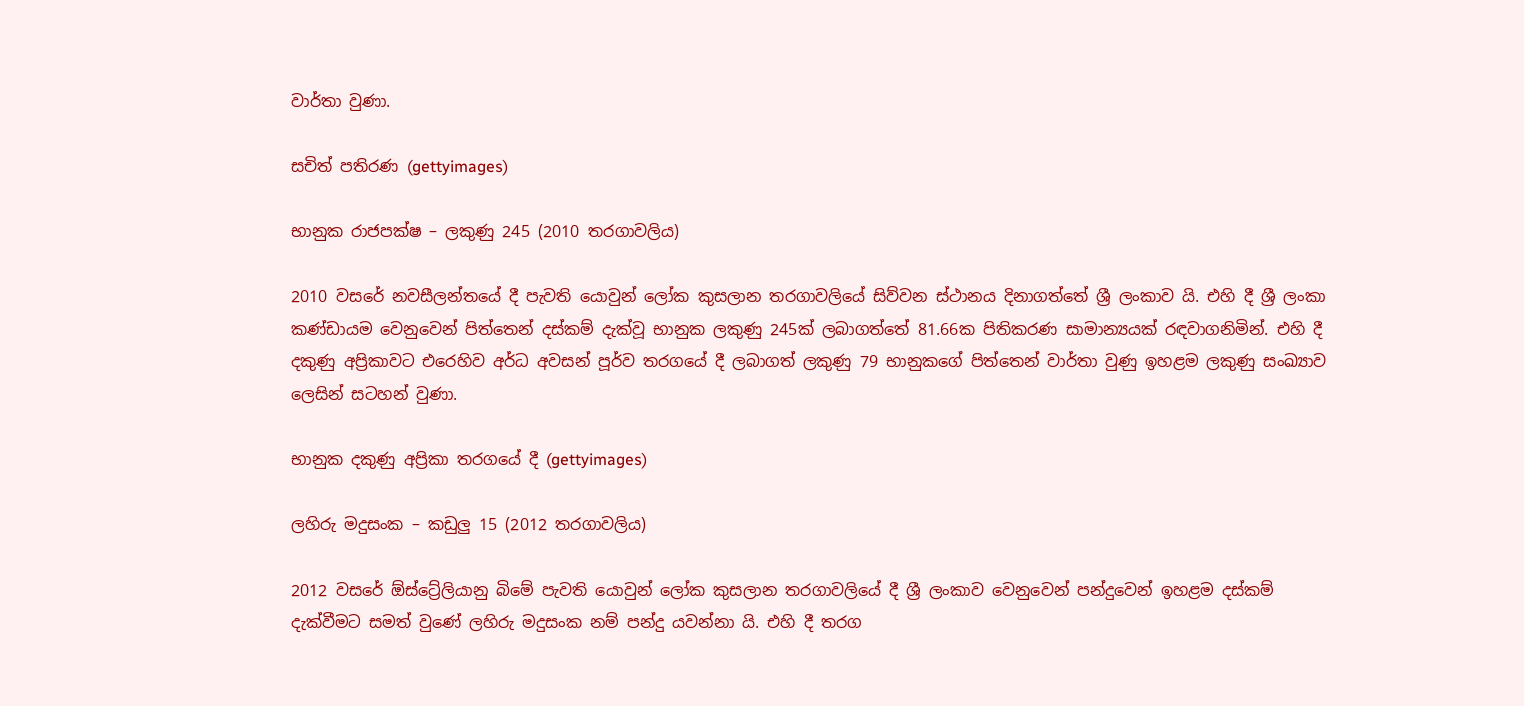වාර්තා වුණා.

සචිත් පතිරණ (gettyimages)

භානුක රාජපක්ෂ – ලකුණු 245 (2010 තරගාවලිය)

2010 වසරේ නවසීලන්තයේ දී පැවති යොවුන් ලෝක කුසලාන තරගාවලියේ සිව්වන ස්ථානය දිනාගත්තේ ශ්‍රී ලංකාව යි. එහි දී ශ්‍රී ලංකා කණ්ඩායම වෙනුවෙන් පිත්තෙන් දස්කම් දැක්වූ භානුක ලකුණු 245ක් ලබාගත්තේ 81.66ක පිතිකරණ සාමාන්‍යයක් රඳවාගනිමින්. එහි දී දකුණු අප්‍රිකාවට එරෙහිව අර්ධ අවසන් පූර්ව තරගයේ දී ලබාගත් ලකුණු 79 භානුකගේ පිත්තෙන් වාර්තා වුණු ඉහළම ලකුණු සංඛ්‍යාව ලෙසින් සටහන් වුණා.

භානුක දකුණු අප්‍රිකා තරගයේ දී (gettyimages)

ලහිරු මදුසංක – කඩුලු 15 (2012 තරගාවලිය)

2012 වසරේ ඕස්ට්‍රේලියානු බිමේ පැවති යොවුන් ලෝක කුසලාන තරගාවලියේ දී ශ්‍රී ලංකාව වෙනුවෙන් පන්දුවෙන් ඉහළම දස්කම් දැක්වීමට සමත් වුණේ ලහිරු මදුසංක නම් පන්දු යවන්නා යි. එහි දී තරග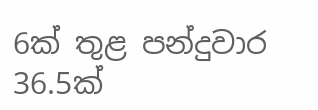6ක් තුළ පන්දුවාර 36.5ක්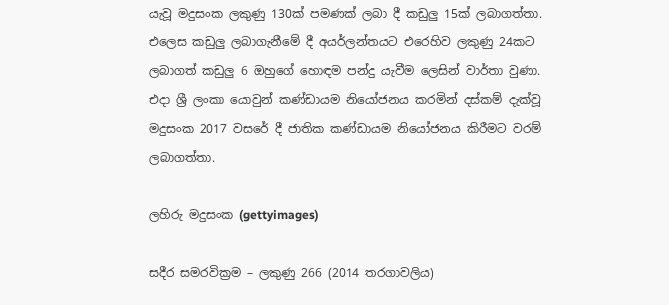යැවූ මදුසංක ලකුණු 130ක් පමණක් ලබා දී කඩුලු 15ක් ලබාගත්තා. එලෙස කඩුලු ලබාගැනීමේ දී අයර්ලන්තයට එරෙහිව ලකුණු 24කට ලබාගත් කඩුලු 6 ඔහුගේ හොඳම පන්දු යැවීම ලෙසින් වාර්තා වුණා. එදා ශ්‍රී ලංකා යොවුන් කණ්ඩායම නියෝජනය කරමින් දස්කම් දැක්වූ මදුසංක 2017 වසරේ දී ජාතික කණ්ඩායම නියෝජනය කිරීමට වරම් ලබාගත්තා.

ලහිරු මදුසංක (gettyimages)

සදීර සමරවික්‍රම – ලකුණු 266 (2014 තරගාවලිය)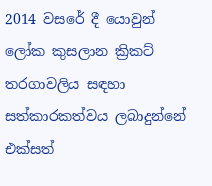2014 වසරේ දී යොවුන් ලෝක කුසලාන ක්‍රිකට් තරගාවලිය සඳහා සත්කාරකත්වය ලබාදුන්නේ එක්සත්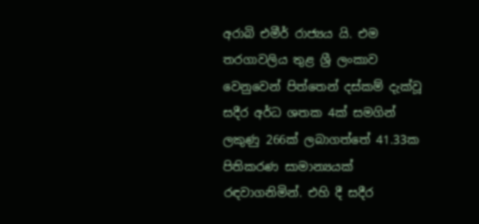අරාබි එමීර් රාජ්‍යය යි. එම තරගාවලිය තුළ ශ්‍රී ලංකාව වෙනුවෙන් පිත්තෙන් දස්කම් දැක්වූ සදීර අර්ධ ශතක 4ක් සමගින් ලකුණු 266ක් ලබාගත්තේ 41.33ක පිතිකරණ සාමාන්‍යයක් රඳවාගනිමින්. එහි දී සදීර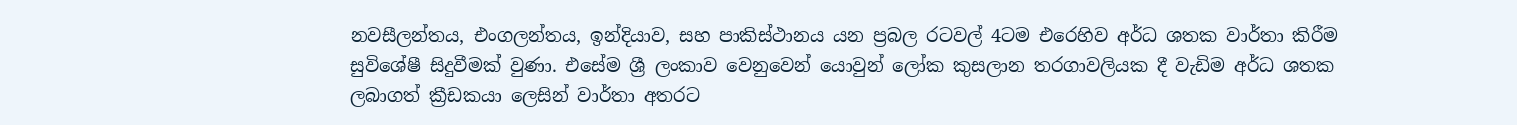නවසීලන්තය, එංගලන්තය, ඉන්දියාව, සහ පාකිස්ථානය යන ප්‍රබල රටවල් 4ටම එරෙහිව අර්ධ ශතක වාර්තා කිරීම සුවිශේෂී සිදුවීමක් වුණා. එසේම ශ්‍රී ලංකාව වෙනුවෙන් යොවුන් ලෝක කුසලාන තරගාවලියක දී වැඩිම අර්ධ ශතක ලබාගත් ක්‍රීඩකයා ලෙසින් වාර්තා අතරට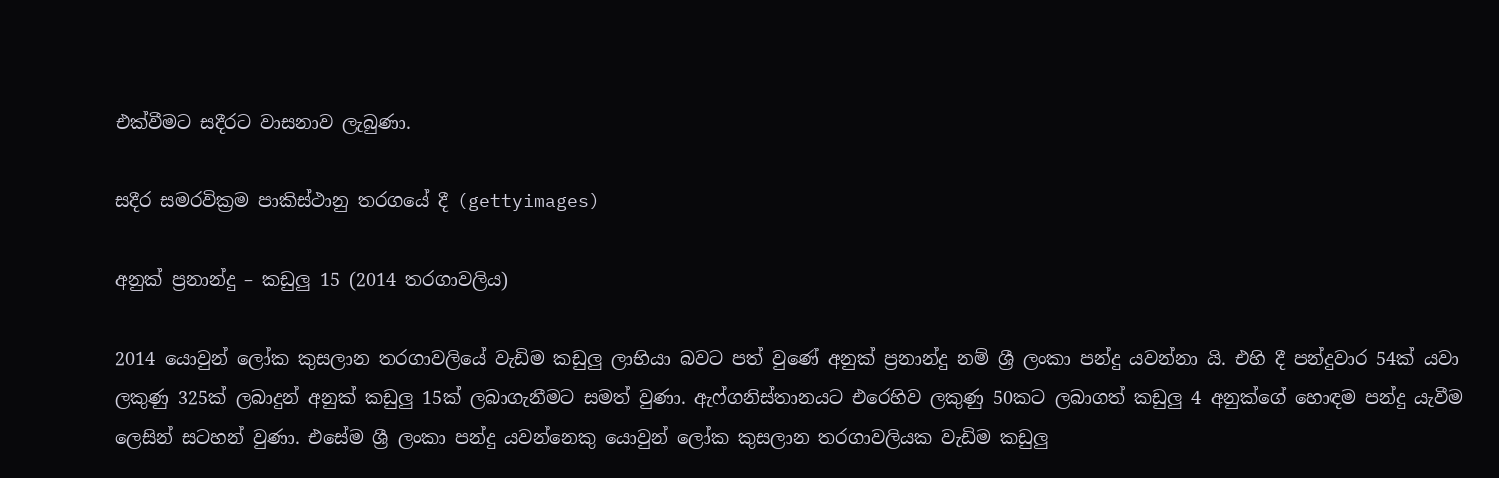එක්වීමට සදීරට වාසනාව ලැබුණා.

සදීර සමරවික්‍රම පාකිස්ථානු තරගයේ දී (gettyimages)

අනුක් ප්‍රනාන්දු – කඩුලු 15 (2014 තරගාවලිය)

2014 යොවුන් ලෝක කුසලාන තරගාවලියේ වැඩිම කඩුලු ලාභියා බවට පත් වුණේ අනුක් ප්‍රනාන්දු නම් ශ්‍රී ලංකා පන්දු යවන්නා යි. එහි දී පන්දුවාර 54ක් යවා ලකුණු 325ක් ලබාදුන් අනුක් කඩුලු 15ක් ලබාගැනීමට සමත් වුණා. ඇෆ්ගනිස්තානයට එරෙහිව ලකුණු 50කට ලබාගත් කඩුලු 4 අනුක්ගේ හොඳම පන්දු යැවීම ලෙසින් සටහන් වුණා. එසේම ශ්‍රී ලංකා පන්දු යවන්නෙකු යොවුන් ලෝක කුසලාන තරගාවලියක වැඩිම කඩුලු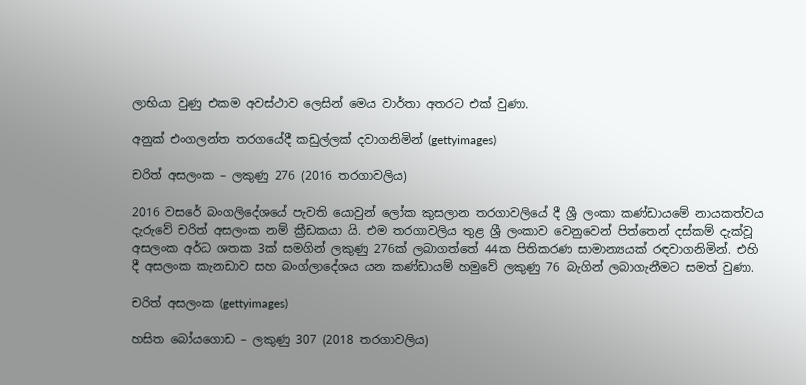ලාභියා වුණු එකම අවස්ථාව ලෙසින් මෙය වාර්තා අතරට එක් වුණා.

අනුක් එංගලන්ත තරගයේදී කඩුල්ලක් දවාගනිමින් (gettyimages)

චරිත් අසලංක – ලකුණු 276 (2016 තරගාවලිය)

2016 වසරේ බංගලිදේශයේ පැවති යොවුන් ලෝක කුසලාන තරගාවලියේ දී ශ්‍රී ලංකා කණ්ඩායමේ නායකත්වය දැරුවේ චරිත් අසලංක නම් ක්‍රීඩකයා යි. එම තරගාවලිය තුළ ශ්‍රී ලංකාව වෙනුවෙන් පිත්තෙන් දස්කම් දැක්වූ අසලංක අර්ධ ශතක 3ක් සමගින් ලකුණු 276ක් ලබාගත්තේ 44ක පිතිකරණ සාමාන්‍යයක් රඳවාගනිමින්. එහි දී අසලංක කැනඩාව සහ බංග්ලාදේශය යන කණ්ඩායම් හමුවේ ලකුණු 76 බැගින් ලබාගැනීමට සමත් වුණා.

චරිත් අසලංක (gettyimages)

හසිත බෝයගොඩ – ලකුණු 307 (2018 තරගාවලිය)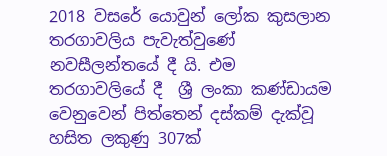2018 වසරේ යොවුන් ලෝක කුසලාන තරගාවලිය පැවැත්වුණේ නවසීලන්තයේ දී යි. එම තරගාවලියේ දී  ශ්‍රී ලංකා කණ්ඩායම වෙනුවෙන් පිත්තෙන් දස්කම් දැක්වූ හසිත ලකුණු 307ක්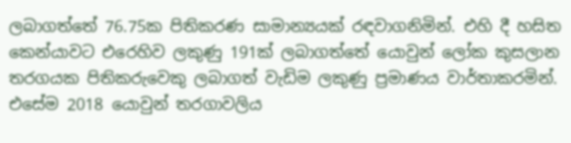ලබාගත්තේ 76.75ක පිතිකරණ සාමාන්‍යයක් රඳවාගනිමින්. එහි දී හසිත කෙන්යාවට එරෙහිව ලකුණු 191ක් ලබාගත්තේ යොවුන් ලෝක කුසලාන තරගයක පිතිකරුවෙකු ලබාගත් වැඩිම ලකුණු ප්‍රමාණය වාර්තාකරමින්. එසේම 2018 යොවුන් තරගාවලිය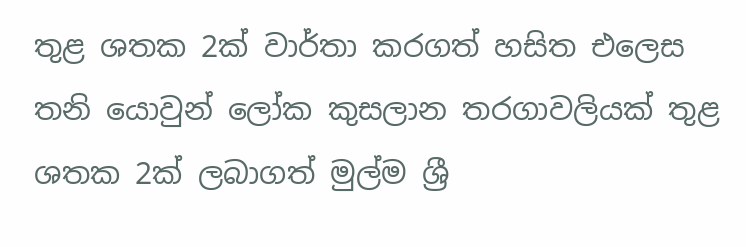තුළ ශතක 2ක් වාර්තා කරගත් හසිත එලෙස තනි යොවුන් ලෝක කුසලාන තරගාවලියක් තුළ ශතක 2ක් ලබාගත් මුල්ම ශ්‍රී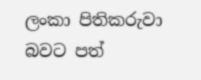ලංකා පිතිකරුවා බවට පත්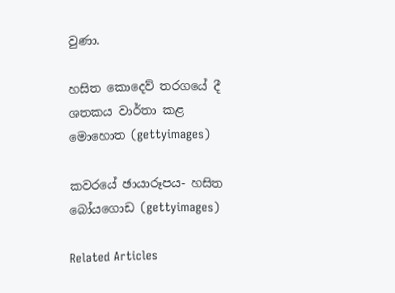වුණා.

හසිත කොදෙව් තරගයේ දී ශතකය වාර්තා කළ මොහොත (gettyimages)

කවරයේ ඡායාරූපය- හසිත බෝයගොඩ (gettyimages)

Related Articles